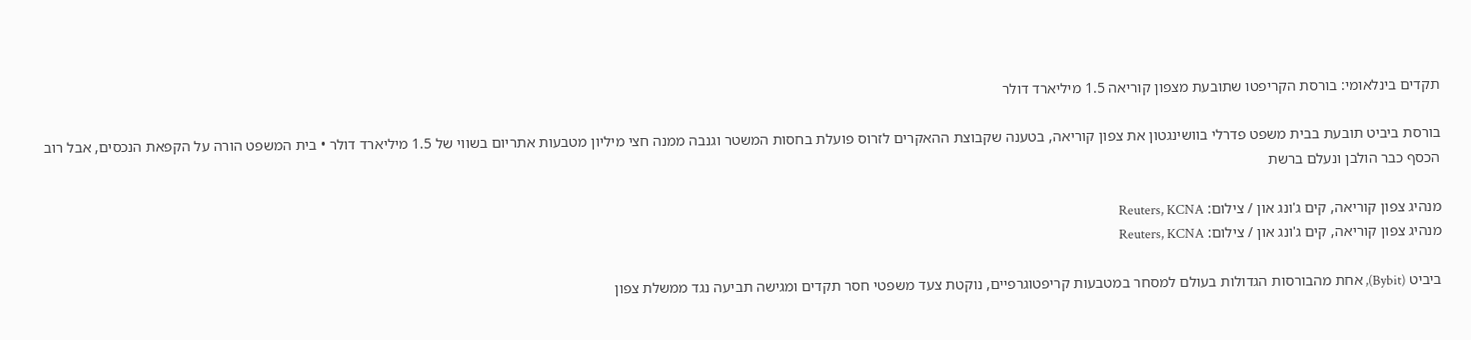תקדים בינלאומי: בורסת הקריפטו שתובעת מצפון קוריאה 1.5 מיליארד דולר

בורסת ביביט תובעת בבית משפט פדרלי בוושינגטון את צפון קוריאה, בטענה שקבוצת ההאקרים לזרוס פועלת בחסות המשטר וגנבה ממנה חצי מיליון מטבעות אתריום בשווי של 1.5 מיליארד דולר • בית המשפט הורה על הקפאת הנכסים, אבל רוב הכסף כבר הולבן ונעלם ברשת

מנהיג צפון קוריאה, קים ג'ונג און / צילום: Reuters, KCNA
מנהיג צפון קוריאה, קים ג'ונג און / צילום: Reuters, KCNA

ביביט (Bybit), אחת מהבורסות הגדולות בעולם למסחר במטבעות קריפטוגרפיים, נוקטת צעד משפטי חסר תקדים ומגישה תביעה נגד ממשלת צפון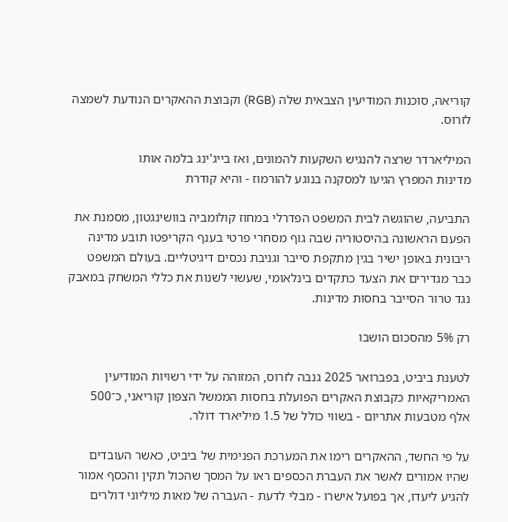קוריאה, סוכנות המודיעין הצבאית שלה (RGB) וקבוצת ההאקרים הנודעת לשמצה לזרוס.

המיליארדר שרצה להנגיש השקעות להמונים, ואז בייג'ינג בלמה אותו
מדינות המפרץ הגיעו למסקנה בנוגע להורמוז - והיא קודרת

התביעה, שהוגשה לבית המשפט הפדרלי במחוז קולומביה בוושינגטון, מסמנת את הפעם הראשונה בהיסטוריה שבה גוף מסחרי פרטי בענף הקריפטו תובע מדינה ריבונית באופן ישיר בגין מתקפת סייבר וגניבת נכסים דיגיטליים. בעולם המשפט כבר מגדירים את הצעד כתקדים בינלאומי, שעשוי לשנות את כללי המשחק במאבק נגד טרור הסייבר בחסות מדינות.

רק 5% מהסכום הושבו

לטענת ביביט, בפברואר 2025 גנבה לזרוס, המזוהה על ידי רשויות המודיעין האמריקאיות כקבוצת האקרים הפועלת בחסות הממשל הצפון קוריאני, כ־500 אלף מטבעות אתריום - בשווי כולל של 1.5 מיליארד דולר.

על פי החשד, ההאקרים רימו את המערכת הפנימית של ביביט, כאשר העובדים שהיו אמורים לאשר את העברת הכספים ראו על המסך שהכול תקין והכסף אמור להגיע ליעדו, אך בפועל אישרו - מבלי לדעת - העברה של מאות מיליוני דולרים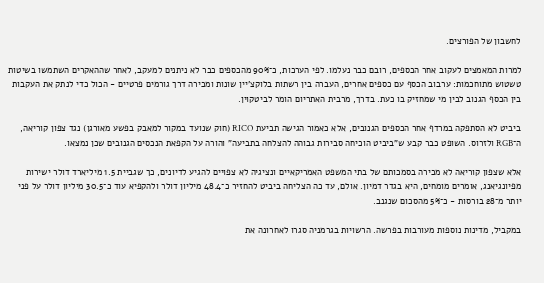לחשבון של הפורצים.

למרות המאמצים לעקוב אחר הכספים, רובם כבר נעלמו. לפי הערכות, כ־90% מהכספים כבר לא ניתנים למעקב, לאחר שההאקרים השתמשו בשיטות טשטוש מתוחכמות: ערבוב הכסף עם כספים אחרים, העברה בין רשתות בלוקצ'יין שונות ומכירה דרך גורמים פרטיים - הכול כדי לנתק את העקבות בין הכסף הגנוב לבין מי שמחזיק בו כעת. בדרך, מרבית האתריום הומר לביטקוין.

ביביט לא הסתפקה במרדף אחר הכספים הגנובים, אלא כאמור הגישה תביעת RICO (חוק שנועד במקור למאבק בפשע מאורגן) נגד צפון קוריאה, ה־RGB ולזרוס. השופט כבר קבע ש"ביביט הוכיחה סבירות גבוהה להצלחה בתביעה" והורה על הקפאת הנכסים הגנובים שכן נמצאו.

אלא שצפון קוריאה לא מכירה בסמכותם של בתי המשפט האמריקאיים ונציגיה לא צפויים להגיע לדיונים, כך שגביית 1.5 מיליארד דולר ישירות מפיונגיאנג, אומרים מומחים, היא בגדר דמיון. אולם, עד כה הצליחה ביביט להחזיר כ־48.4 מיליון דולר ולהקפיא עוד כ־30.5 מיליון דולר על פני יותר מ־28 בורסות - כ־5% מהסכום שנגנב.

במקביל, מדינות נוספות מעורבות בפרשה. הרשויות בגרמניה סגרו לאחרונה את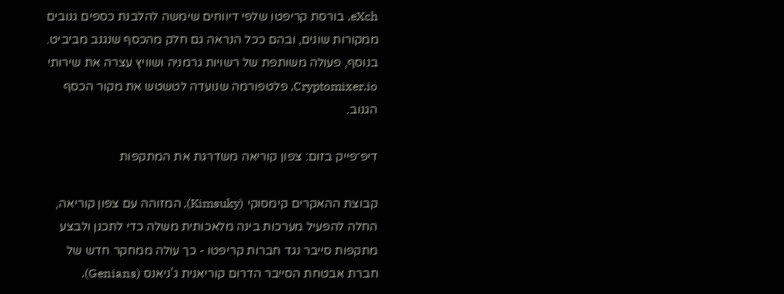eXch, בורסת קריפטו שלפי דיווחים שימשה להלבנת כספים גנובים ממקורות שונים, ובהם ככל הנראה גם חלק מהכסף שנגנב מביביט. בנוסף, פעולה משותפת של רשויות גרמניה ושוויץ עצרה את שירותי Cryptomixer.io, פלטפורמה שנועדה לטשטש את מקור הכסף הגנוב.

דיפ־פייק בזום: צפון קוריאה משדרגת את המתקפות

קבוצת ההאקרים קימסוקי (Kimsuky), המזוהה עם צפון קוריאה, החלה להפעיל מערכות בינה מלאכותית משלה כדי לתכנן ולבצע מתקפות סייבר נגד חברות קריפטו - כך עולה ממחקר חדש של חברת אבטחת הסייבר הדרום קוריאנית ג'ניאנס (Genians).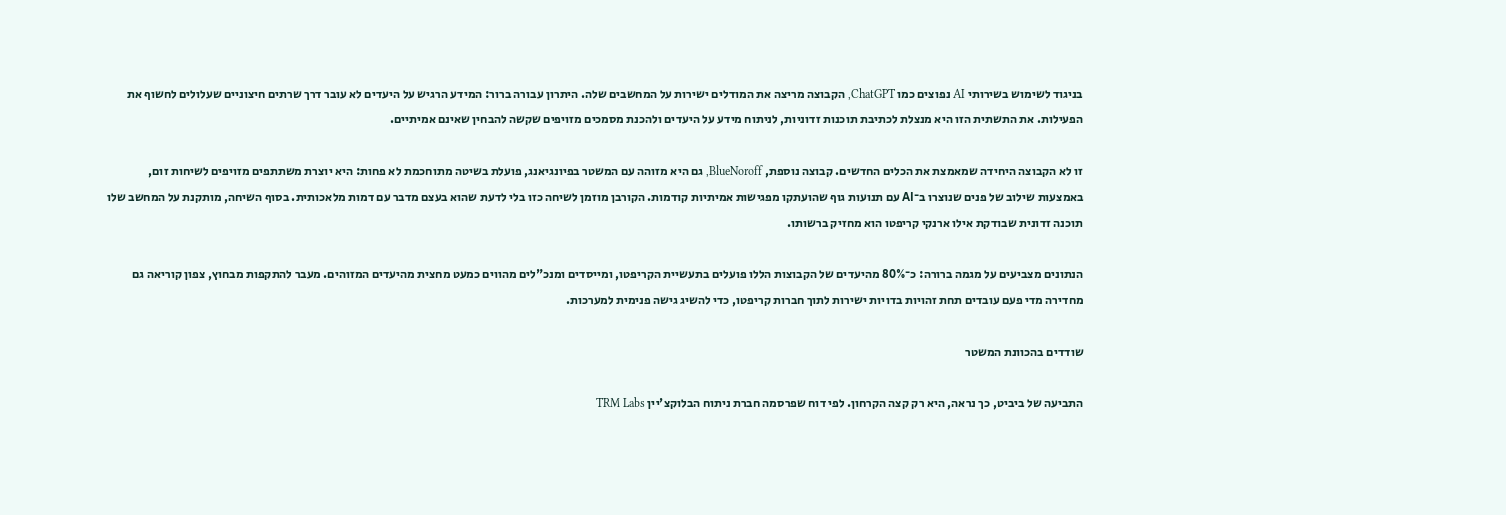בניגוד לשימוש בשירותי AI נפוצים כמו ChatGPT, הקבוצה מריצה את המודלים ישירות על המחשבים שלה. היתרון עבורה ברור: המידע הרגיש על היעדים לא עובר דרך שרתים חיצוניים שעלולים לחשוף את הפעילות. את התשתית הזו היא מנצלת לכתיבת תוכנות זדוניות, לניתוח מידע על היעדים ולהכנת מסמכים מזויפים שקשה להבחין שאינם אמיתיים.

זו לא הקבוצה היחידה שמאמצת את הכלים החדשים. קבוצה נוספת, BlueNoroff, גם היא מזוהה עם המשטר בפיונגיאנג, פועלת בשיטה מתוחכמת לא פחות: היא יוצרת משתתפים מזויפים לשיחות זום, באמצעות שילוב של פנים שנוצרו ב־AI עם תנועות גוף שהועתקו מפגישות אמיתיות קודמות. הקורבן מוזמן לשיחה כזו בלי לדעת שהוא בעצם מדבר עם דמות מלאכותית. בסוף השיחה, מותקנת על המחשב שלו תוכנה זדונית שבודקת אילו ארנקי קריפטו הוא מחזיק ברשותו.

הנתונים מצביעים על מגמה ברורה: כ־80% מהיעדים של הקבוצות הללו פועלים בתעשיית הקריפטו, ומייסדים ומנכ"לים מהווים כמעט מחצית מהיעדים המזוהים. מעבר להתקפות מבחוץ, צפון קוריאה גם מחדירה מדי פעם עובדים תחת זהויות בדויות ישירות לתוך חברות קריפטו, כדי להשיג גישה פנימית למערכות.

שודדים בהכוונת המשטר

התביעה של ביביט, כך נראה, היא רק קצה הקרחון. לפי דוח שפרסמה חברת ניתוח הבלוקצ'יין TRM Labs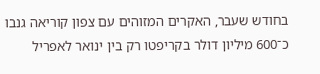בחודש שעבר, האקרים המזוהים עם צפון קוריאה גנבו כ־600 מיליון דולר בקריפטו רק בין ינואר לאפריל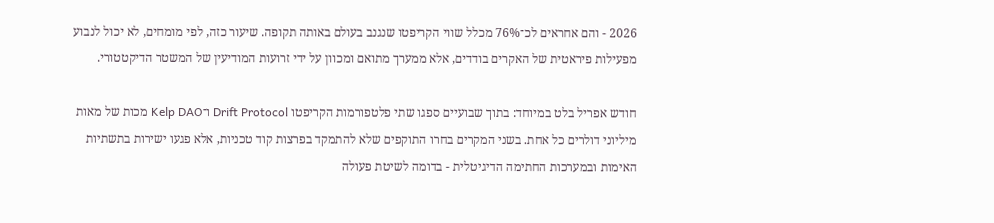2026 - והם אחראים לכ־76% מכלל שווי הקריפטו שנגנב בעולם באותה תקופה. שיעור כזה, לפי מומחים, לא יכול לנבוע מפעילות פיראטית של האקרים בודדים, אלא ממערך מתואם ומכוון על ידי זרועות המודיעין של המשטר הדיקטטורי.

חודש אפריל בלט במיוחד: בתוך שבועיים ספגו שתי פלטפורמות הקריפטו Drift Protocol ו־Kelp DAO מכות של מאות מיליוני דולרים כל אחת. בשני המקרים בחרו התוקפים שלא להתמקד בפרצות קוד טכניות, אלא פגעו ישירות בתשתיות האימות ובמערכות החתימה הדיגיטלית - בדומה לשיטת פעולה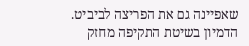שאפיינה גם את הפריצה לביביט. הדמיון בשיטת התקיפה מחזק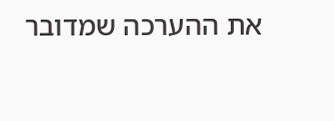את ההערכה שמדובר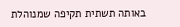באותה תשתית תקיפה שמנוהלת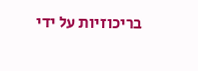בריכוזיות על ידי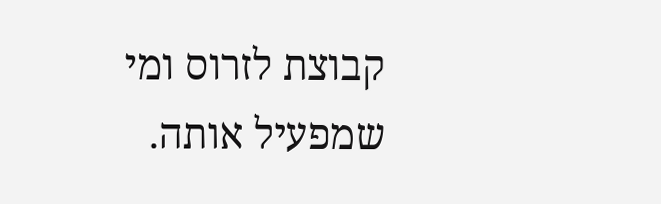קבוצת לזרוס ומי שמפעיל אותה.